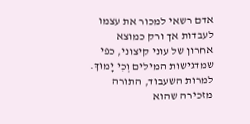אדם רשאי למכור את עצמו לעבדות אך ורק כמוצא אחרון של עוני קיצוני, כפי שמדגישות המילים וְכִי יָמוּךְ. למרות השעבוד, התורה מזכירה שהוא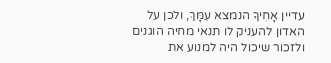עדיין אָחִיךָ הנמצא עִמָּךְ, ולכן על האדון להעניק לו תנאי מחיה הוגנים ולזכור שיכול היה למנוע את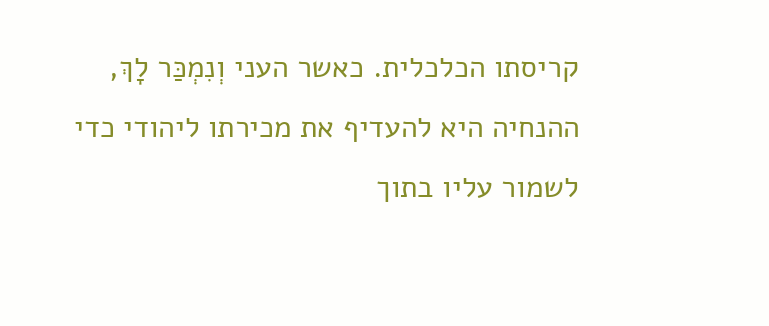קריסתו הכלכלית. כאשר העני וְנִמְכַּר לָךְ, ההנחיה היא להעדיף את מכירתו ליהודי כדי לשמור עליו בתוך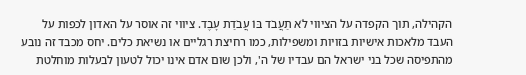הקהילה, תוך הקפדה על הציווי לֹא תַעֲבֹד בּוֹ עֲבֹדַת עָבֶד. ציווי זה אוסר על האדון לכפות על העבד מלאכות אישיות בזויות ומשפילות, כמו רחיצת רגליים או נשיאת כלים. יחס מכבד זה נובע מהתפיסה שכל בני ישראל הם עבדיו של ה', ולכן שום אדם אינו יכול לטעון לבעלות מוחלטת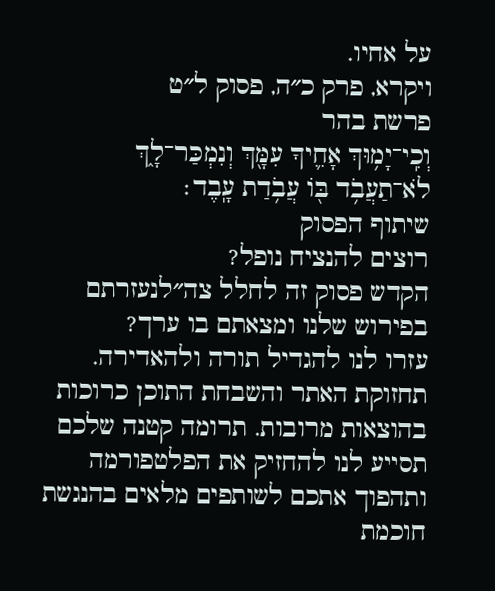על אחיו.
ויקרא, פרק כ״ה, פסוק ל״ט
פרשת בהר
וְכִֽי־יָמ֥וּךְ אָחִ֛יךָ עִמָּ֖ךְ וְנִמְכַּר־לָ֑ךְ לֹא־תַעֲבֹ֥ד בּ֖וֹ עֲבֹ֥דַת עָֽבֶד׃
שיתוף הפסוק
רוצים להנציח נופל?
הקדש פסוק זה לחלל צה״לנעזרתם בפירוש שלנו ומצאתם בו ערך?
עזרו לנו להגדיל תורה ולהאדירה. תחזוקת האתר והשבחת התוכן כרוכות בהוצאות מרובות. תרומה קטנה שלכם תסייע לנו להחזיק את הפלטפורמה ותהפוך אתכם לשותפים מלאים בהנגשת חוכמת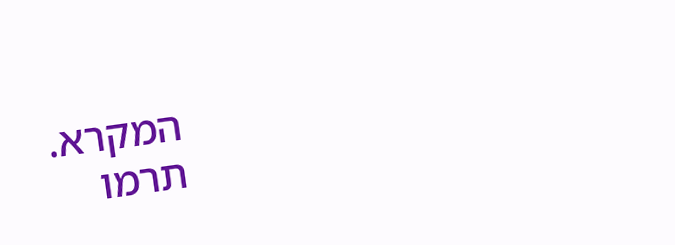המקרא.
תרמו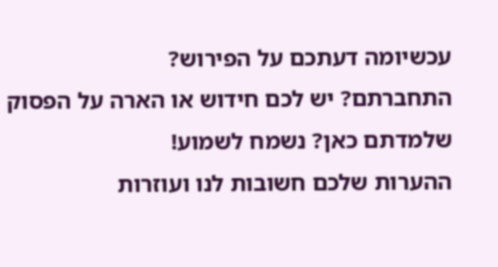עכשיומה דעתכם על הפירוש?
התחברתם? יש לכם חידוש או הארה על הפסוק שלמדתם כאן? נשמח לשמוע!
ההערות שלכם חשובות לנו ועוזרות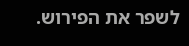לשפר את הפירוש.